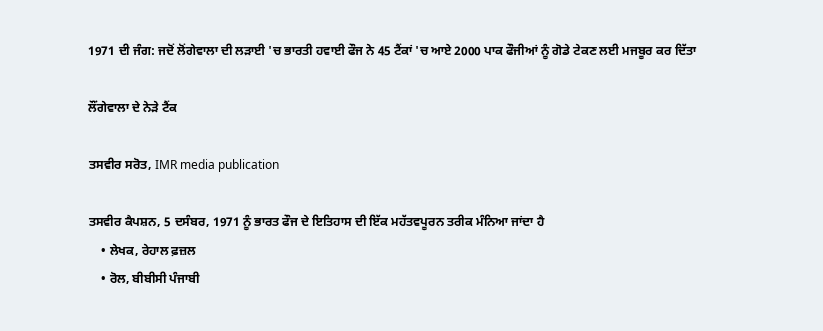1971 ਦੀ ਜੰਗ: ਜਦੋਂ ਲੋਂਗੇਵਾਲਾ ਦੀ ਲੜਾਈ 'ਚ ਭਾਰਤੀ ਹਵਾਈ ਫੌਜ ਨੇ 45 ਟੈਂਕਾਂ 'ਚ ਆਏ 2000 ਪਾਕ ਫੌਜੀਆਂ ਨੂੰ ਗੋਡੇ ਟੇਕਣ ਲਈ ਮਜਬੂਰ ਕਰ ਦਿੱਤਾ

ਲੌਂਗੇਵਾਲਾ ਦੇ ਨੇੜੇ ਟੈਂਕ

ਤਸਵੀਰ ਸਰੋਤ, IMR media publication

ਤਸਵੀਰ ਕੈਪਸ਼ਨ, 5 ਦਸੰਬਰ, 1971 ਨੂੰ ਭਾਰਤ ਫੌਜ ਦੇ ਇਤਿਹਾਸ ਦੀ ਇੱਕ ਮਹੱਤਵਪੂਰਨ ਤਰੀਕ ਮੰਨਿਆ ਜਾਂਦਾ ਹੈ
    • ਲੇਖਕ, ਰੇਹਾਲ ਫ਼ਜ਼ਲ
    • ਰੋਲ, ਬੀਬੀਸੀ ਪੰਜਾਬੀ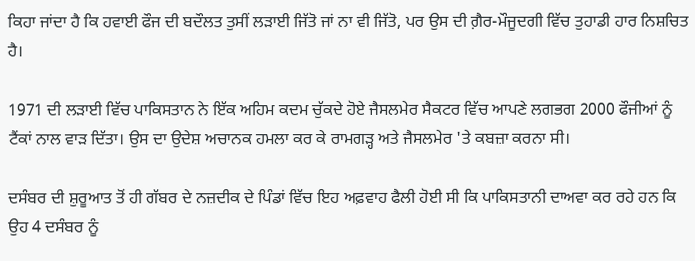ਕਿਹਾ ਜਾਂਦਾ ਹੈ ਕਿ ਹਵਾਈ ਫੌਜ ਦੀ ਬਦੌਲਤ ਤੁਸੀਂ ਲੜਾਈ ਜਿੱਤੋ ਜਾਂ ਨਾ ਵੀ ਜਿੱਤੋ, ਪਰ ਉਸ ਦੀ ਗ਼ੈਰ-ਮੌਜੂਦਗੀ ਵਿੱਚ ਤੁਹਾਡੀ ਹਾਰ ਨਿਸ਼ਚਿਤ ਹੈ।

1971 ਦੀ ਲੜਾਈ ਵਿੱਚ ਪਾਕਿਸਤਾਨ ਨੇ ਇੱਕ ਅਹਿਮ ਕਦਮ ਚੁੱਕਦੇ ਹੋਏ ਜੈਸਲਮੇਰ ਸੈਕਟਰ ਵਿੱਚ ਆਪਣੇ ਲਗਭਗ 2000 ਫੌਜੀਆਂ ਨੂੰ ਟੈਂਕਾਂ ਨਾਲ ਵਾੜ ਦਿੱਤਾ। ਉਸ ਦਾ ਉਦੇਸ਼ ਅਚਾਨਕ ਹਮਲਾ ਕਰ ਕੇ ਰਾਮਗੜ੍ਹ ਅਤੇ ਜੈਸਲਮੇਰ 'ਤੇ ਕਬਜ਼ਾ ਕਰਨਾ ਸੀ।

ਦਸੰਬਰ ਦੀ ਸ਼ੁਰੂਆਤ ਤੋਂ ਹੀ ਗੱਬਰ ਦੇ ਨਜ਼ਦੀਕ ਦੇ ਪਿੰਡਾਂ ਵਿੱਚ ਇਹ ਅਫ਼ਵਾਹ ਫੈਲੀ ਹੋਈ ਸੀ ਕਿ ਪਾਕਿਸਤਾਨੀ ਦਾਅਵਾ ਕਰ ਰਹੇ ਹਨ ਕਿ ਉਹ 4 ਦਸੰਬਰ ਨੂੰ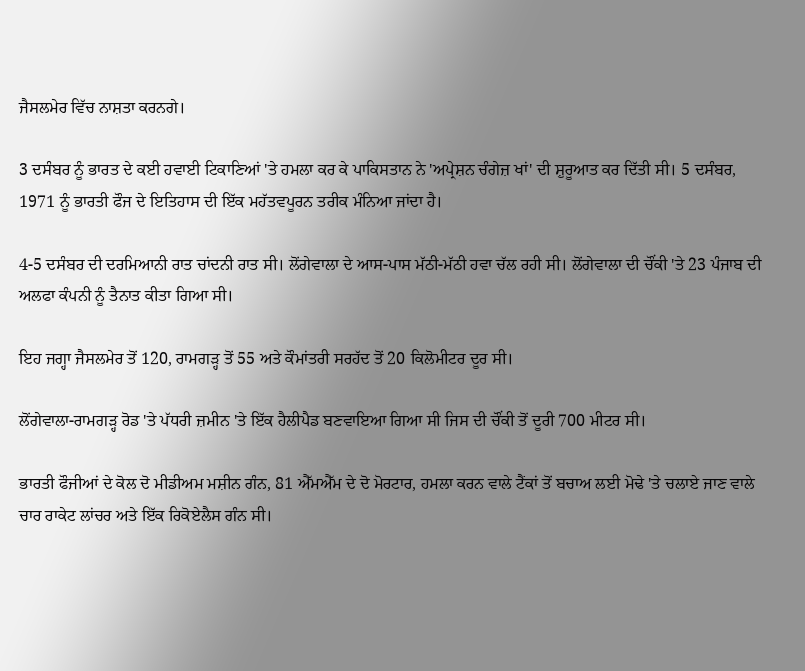ਜੈਸਲਮੇਰ ਵਿੱਚ ਨਾਸ਼ਤਾ ਕਰਨਗੇ।

3 ਦਸੰਬਰ ਨੂੰ ਭਾਰਤ ਦੇ ਕਈ ਹਵਾਈ ਟਿਕਾਣਿਆਂ 'ਤੇ ਹਮਲਾ ਕਰ ਕੇ ਪਾਕਿਸਤਾਨ ਨੇ 'ਅਪ੍ਰੇਸ਼ਨ ਚੰਗੇਜ਼ ਖਾਂ' ਦੀ ਸ਼ੁਰੂਆਤ ਕਰ ਦਿੱਤੀ ਸੀ। 5 ਦਸੰਬਰ, 1971 ਨੂੰ ਭਾਰਤੀ ਫੌਜ ਦੇ ਇਤਿਹਾਸ ਦੀ ਇੱਕ ਮਹੱਤਵਪੂਰਨ ਤਰੀਕ ਮੰਨਿਆ ਜਾਂਦਾ ਹੈ।

4-5 ਦਸੰਬਰ ਦੀ ਦਰਮਿਆਨੀ ਰਾਤ ਚਾਂਦਨੀ ਰਾਤ ਸੀ। ਲੋਂਗੇਵਾਲਾ ਦੇ ਆਸ-ਪਾਸ ਮੱਠੀ-ਮੱਠੀ ਹਵਾ ਚੱਲ ਰਹੀ ਸੀ। ਲੋਂਗੇਵਾਲਾ ਦੀ ਚੌਂਕੀ 'ਤੇ 23 ਪੰਜਾਬ ਦੀ ਅਲਫਾ ਕੰਪਨੀ ਨੂੰ ਤੈਨਾਤ ਕੀਤਾ ਗਿਆ ਸੀ।

ਇਹ ਜਗ੍ਹਾ ਜੈਸਲਮੇਰ ਤੋਂ 120, ਰਾਮਗੜ੍ਹ ਤੋਂ 55 ਅਤੇ ਕੌਮਾਂਤਰੀ ਸਰਹੱਦ ਤੋਂ 20 ਕਿਲੋਮੀਟਰ ਦੂਰ ਸੀ।

ਲੋਂਗੇਵਾਲਾ-ਰਾਮਗੜ੍ਹ ਰੋਡ 'ਤੇ ਪੱਧਰੀ ਜ਼ਮੀਨ 'ਤੇ ਇੱਕ ਹੈਲੀਪੈਡ ਬਣਵਾਇਆ ਗਿਆ ਸੀ ਜਿਸ ਦੀ ਚੌਂਕੀ ਤੋਂ ਦੂਰੀ 700 ਮੀਟਰ ਸੀ।

ਭਾਰਤੀ ਫੌਜੀਆਂ ਦੇ ਕੋਲ ਦੋ ਮੀਡੀਅਮ ਮਸ਼ੀਨ ਗੰਨ, 81 ਐੱਮਐੱਮ ਦੇ ਦੋ ਮੋਰਟਾਰ, ਹਮਲਾ ਕਰਨ ਵਾਲੇ ਟੈਂਕਾਂ ਤੋਂ ਬਚਾਅ ਲਈ ਮੋਢੇ 'ਤੇ ਚਲਾਏ ਜਾਣ ਵਾਲੇ ਚਾਰ ਰਾਕੇਟ ਲਾਂਚਰ ਅਤੇ ਇੱਕ ਰਿਕੋਏਲੈਸ ਗੰਨ ਸੀ।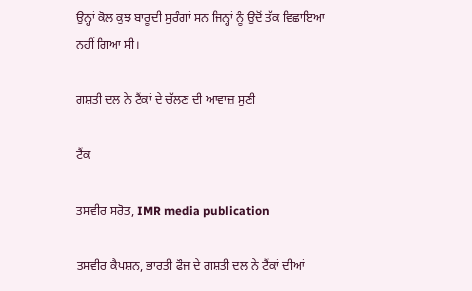ਉਨ੍ਹਾਂ ਕੋਲ ਕੁਝ ਬਾਰੂਦੀ ਸੁਰੰਗਾਂ ਸਨ ਜਿਨ੍ਹਾਂ ਨੂੰ ਉਦੋਂ ਤੱਕ ਵਿਛਾਇਆ ਨਹੀਂ ਗਿਆ ਸੀ।

ਗਸ਼ਤੀ ਦਲ ਨੇ ਟੈਂਕਾਂ ਦੇ ਚੱਲਣ ਦੀ ਆਵਾਜ਼ ਸੁਣੀ

ਟੈਂਕ

ਤਸਵੀਰ ਸਰੋਤ, IMR media publication

ਤਸਵੀਰ ਕੈਪਸ਼ਨ, ਭਾਰਤੀ ਫੌਜ ਦੇ ਗਸ਼ਤੀ ਦਲ ਨੇ ਟੈਂਕਾਂ ਦੀਆਂ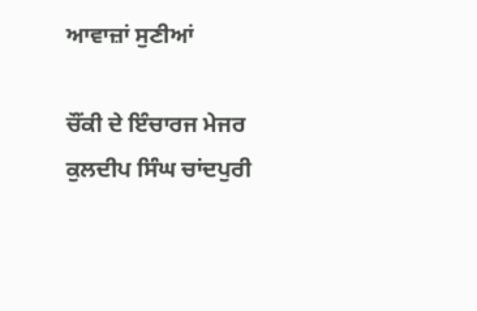ਆਵਾਜ਼ਾਂ ਸੁਣੀਆਂ

ਚੌਂਕੀ ਦੇ ਇੰਚਾਰਜ ਮੇਜਰ ਕੁਲਦੀਪ ਸਿੰਘ ਚਾਂਦਪੁਰੀ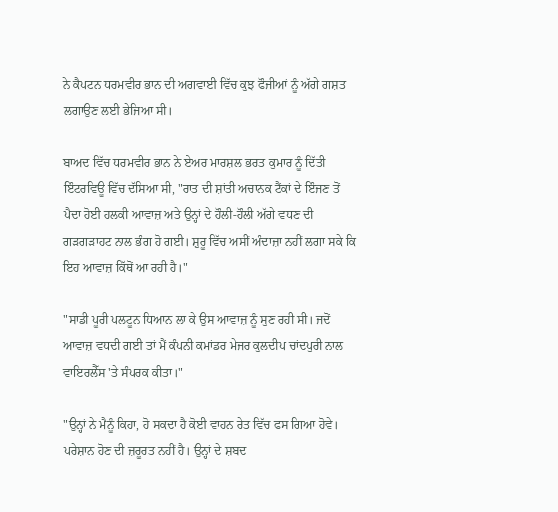ਨੇ ਕੈਪਟਨ ਧਰਮਵੀਰ ਭਾਨ ਦੀ ਅਗਵਾਈ ਵਿੱਚ ਕੁਝ ਫੌਜੀਆਂ ਨੂੰ ਅੱਗੇ ਗਸ਼ਤ ਲਗਾਉਣ ਲਈ ਭੇਜਿਆ ਸੀ।

ਬਾਅਦ ਵਿੱਚ ਧਰਮਵੀਰ ਭਾਨ ਨੇ ਏਅਰ ਮਾਰਸ਼ਲ ਭਰਤ ਕੁਮਾਰ ਨੂੰ ਦਿੱਤੀ ਇੰਟਰਵਿਊ ਵਿੱਚ ਦੱਸਿਆ ਸੀ, "ਰਾਤ ਦੀ ਸ਼ਾਂਤੀ ਅਚਾਨਕ ਟੈਂਕਾਂ ਦੇ ਇੰਜਣ ਤੋਂ ਪੈਦਾ ਹੋਈ ਹਲਕੀ ਆਵਾਜ਼ ਅਤੇ ਉਨ੍ਹਾਂ ਦੇ ਹੌਲੀ-ਹੌਲੀ ਅੱਗੇ ਵਧਣ ਦੀ ਗੜਗੜਾਹਟ ਨਾਲ ਭੰਗ ਹੋ ਗਈ। ਸ਼ੁਰੂ ਵਿੱਚ ਅਸੀਂ ਅੰਦਾਜ਼ਾ ਨਹੀਂ ਲਗਾ ਸਕੇ ਕਿ ਇਹ ਆਵਾਜ਼ ਕਿੱਥੋਂ ਆ ਰਹੀ ਹੈ।"

"ਸਾਡੀ ਪੂਰੀ ਪਲਟੂਨ ਧਿਆਨ ਲਾ ਕੇ ਉਸ ਆਵਾਜ਼ ਨੂੰ ਸੁਣ ਰਹੀ ਸੀ। ਜਦੋਂ ਆਵਾਜ਼ ਵਧਦੀ ਗਈ ਤਾਂ ਮੈਂ ਕੰਪਨੀ ਕਮਾਂਡਰ ਮੇਜਰ ਕੁਲਦੀਪ ਚਾਂਦਪੁਰੀ ਨਾਲ ਵਾਇਰਲੈੱਸ 'ਤੇ ਸੰਪਰਕ ਕੀਤਾ।"

"ਉਨ੍ਹਾਂ ਨੇ ਮੈਨੂੰ ਕਿਹਾ, ਹੋ ਸਕਦਾ ਹੈ ਕੋਈ ਵਾਹਨ ਰੇਤ ਵਿੱਚ ਫਸ ਗਿਆ ਹੋਵੇ। ਪਰੇਸ਼ਾਨ ਹੋਣ ਦੀ ਜ਼ਰੂਰਤ ਨਹੀਂ ਹੈ। ਉਨ੍ਹਾਂ ਦੇ ਸ਼ਬਦ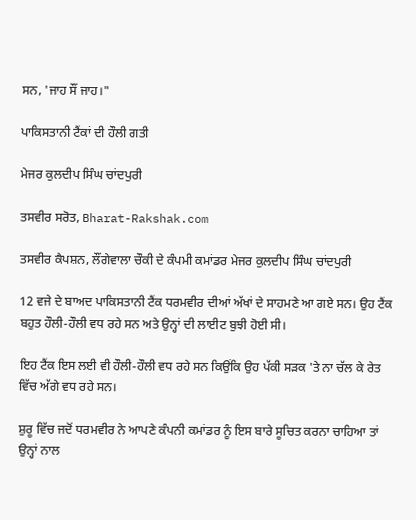ਸਨ, 'ਜਾਹ ਸੌਂ ਜਾਹ।"

ਪਾਕਿਸਤਾਨੀ ਟੈਂਕਾਂ ਦੀ ਹੌਲੀ ਗਤੀ

ਮੇਜਰ ਕੁਲਦੀਪ ਸਿੰਘ ਚਾਂਦਪੁਰੀ

ਤਸਵੀਰ ਸਰੋਤ, Bharat-Rakshak.com

ਤਸਵੀਰ ਕੈਪਸ਼ਨ, ਲੌਂਗੇਵਾਲਾ ਚੌਕੀ ਦੇ ਕੰਪਮੀ ਕਮਾਂਡਰ ਮੇਜਰ ਕੁਲਦੀਪ ਸਿੰਘ ਚਾਂਦਪੁਰੀ

12 ਵਜੇ ਦੇ ਬਾਅਦ ਪਾਕਿਸਤਾਨੀ ਟੈਂਕ ਧਰਮਵੀਰ ਦੀਆਂ ਅੱਖਾਂ ਦੇ ਸਾਹਮਣੇ ਆ ਗਏ ਸਨ। ਉਹ ਟੈਂਕ ਬਹੁਤ ਹੌਲੀ-ਹੌਲੀ ਵਧ ਰਹੇ ਸਨ ਅਤੇ ਉਨ੍ਹਾਂ ਦੀ ਲਾਈਟ ਬੁਝੀ ਹੋਈ ਸੀ।

ਇਹ ਟੈਂਕ ਇਸ ਲਈ ਵੀ ਹੌਲੀ-ਹੌਲੀ ਵਧ ਰਹੇ ਸਨ ਕਿਉਂਕਿ ਉਹ ਪੱਕੀ ਸੜਕ 'ਤੇ ਨਾ ਚੱਲ ਕੇ ਰੇਤ ਵਿੱਚ ਅੱਗੇ ਵਧ ਰਹੇ ਸਨ।

ਸ਼ੁਰੂ ਵਿੱਚ ਜਦੋਂ ਧਰਮਵੀਰ ਨੇ ਆਪਣੇ ਕੰਪਨੀ ਕਮਾਂਡਰ ਨੂੰ ਇਸ ਬਾਰੇ ਸੂਚਿਤ ਕਰਨਾ ਚਾਹਿਆ ਤਾਂ ਉਨ੍ਹਾਂ ਨਾਲ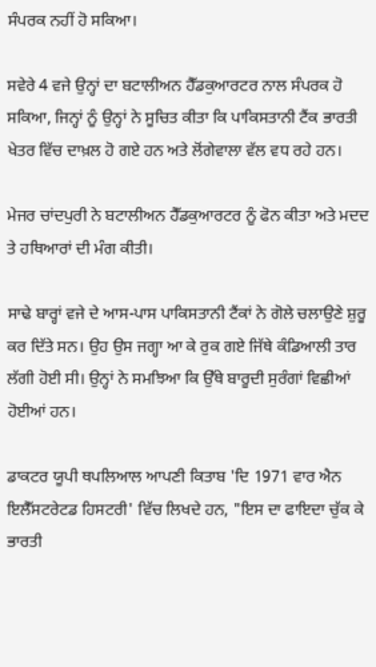ਸੰਪਰਕ ਨਹੀਂ ਹੋ ਸਕਿਆ।

ਸਵੇਰੇ 4 ਵਜੇ ਉਨ੍ਹਾਂ ਦਾ ਬਟਾਲੀਅਨ ਹੈੱਡਕੁਆਰਟਰ ਨਾਲ ਸੰਪਰਕ ਹੋ ਸਕਿਆ, ਜਿਨ੍ਹਾਂ ਨੂੰ ਉਨ੍ਹਾਂ ਨੇ ਸੂਚਿਤ ਕੀਤਾ ਕਿ ਪਾਕਿਸਤਾਨੀ ਟੈਂਕ ਭਾਰਤੀ ਖੇਤਰ ਵਿੱਚ ਦਾਖ਼ਲ ਹੋ ਗਏ ਹਨ ਅਤੇ ਲੋਂਗੇਵਾਲਾ ਵੱਲ ਵਧ ਰਹੇ ਹਨ।

ਮੇਜਰ ਚਾਂਦਪੁਰੀ ਨੇ ਬਟਾਲੀਅਨ ਹੈੱਡਕੁਆਰਟਰ ਨੂੰ ਫੋਨ ਕੀਤਾ ਅਤੇ ਮਦਦ ਤੇ ਹਥਿਆਰਾਂ ਦੀ ਮੰਗ ਕੀਤੀ।

ਸਾਢੇ ਬਾਰ੍ਹਾਂ ਵਜੇ ਦੇ ਆਸ-ਪਾਸ ਪਾਕਿਸਤਾਨੀ ਟੈਂਕਾਂ ਨੇ ਗੋਲੇ ਚਲਾਉਣੇ ਸ਼ੁਰੂ ਕਰ ਦਿੱਤੇ ਸਨ। ਉਹ ਉਸ ਜਗ੍ਹਾ ਆ ਕੇ ਰੁਕ ਗਏ ਜਿੱਥੇ ਕੰਡਿਆਲੀ ਤਾਰ ਲੱਗੀ ਹੋਈ ਸੀ। ਉਨ੍ਹਾਂ ਨੇ ਸਮਝਿਆ ਕਿ ਉੱਥੇ ਬਾਰੂਦੀ ਸੁਰੰਗਾਂ ਵਿਛੀਆਂ ਹੋਈਆਂ ਹਨ।

ਡਾਕਟਰ ਯੂਪੀ ਥਪਲਿਆਲ ਆਪਣੀ ਕਿਤਾਬ 'ਦਿ 1971 ਵਾਰ ਐਨ ਇਲੈੱਸਟਰੇਟਡ ਹਿਸਟਰੀ' ਵਿੱਚ ਲਿਖਦੇ ਹਨ, "ਇਸ ਦਾ ਫਾਇਦਾ ਚੁੱਕ ਕੇ ਭਾਰਤੀ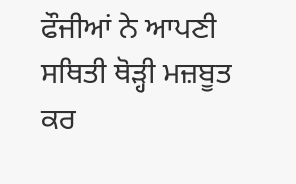ਫੌਜੀਆਂ ਨੇ ਆਪਣੀ ਸਥਿਤੀ ਥੋੜ੍ਹੀ ਮਜ਼ਬੂਤ ਕਰ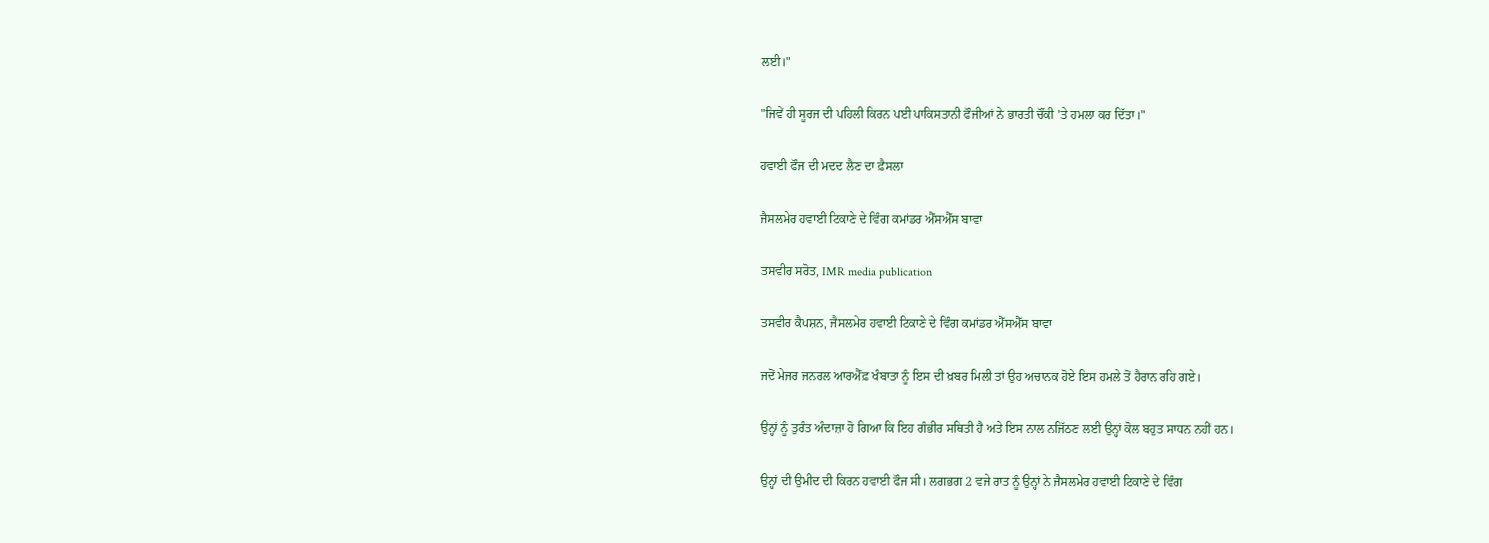ਲਈ।"

"ਜਿਵੇਂ ਹੀ ਸੂਰਜ ਦੀ ਪਹਿਲੀ ਕਿਰਨ ਪਈ ਪਾਕਿਸਤਾਨੀ ਫੌਜੀਆਂ ਨੇ ਭਾਰਤੀ ਚੌਂਕੀ 'ਤੇ ਹਮਲਾ ਕਰ ਦਿੱਤਾ।"

ਹਵਾਈ ਫੌਜ ਦੀ ਮਦਦ ਲੈਣ ਦਾ ਫ਼ੈਸਲਾ

ਜੈਸਲਮੇਰ ਹਵਾਈ ਟਿਕਾਣੇ ਦੇ ਵਿੰਗ ਕਮਾਂਡਰ ਐੱਸਐੱਸ ਬਾਵਾ

ਤਸਵੀਰ ਸਰੋਤ, IMR media publication

ਤਸਵੀਰ ਕੈਪਸ਼ਨ, ਜੈਸਲਮੇਰ ਹਵਾਈ ਟਿਕਾਣੇ ਦੇ ਵਿੰਗ ਕਮਾਂਡਰ ਐੱਸਐੱਸ ਬਾਵਾ

ਜਦੋਂ ਮੇਜਰ ਜਨਰਲ ਆਰਐੱਫ਼ ਖੰਬਾਤਾ ਨੂੰ ਇਸ ਦੀ ਖ਼ਬਰ ਮਿਲੀ ਤਾਂ ਉਹ ਅਚਾਨਕ ਹੋਏ ਇਸ ਹਮਲੇ ਤੋਂ ਹੈਰਾਨ ਰਹਿ ਗਏ।

ਉਨ੍ਹਾਂ ਨੂੰ ਤੁਰੰਤ ਅੰਦਾਜ਼ਾ ਹੋ ਗਿਆ ਕਿ ਇਹ ਗੰਭੀਰ ਸਥਿਤੀ ਹੈ ਅਤੇ ਇਸ ਨਾਲ ਨਜਿੱਠਣ ਲਈ ਉਨ੍ਹਾਂ ਕੋਲ ਬਹੁਤ ਸਾਧਨ ਨਹੀਂ ਹਨ।

ਉਨ੍ਹਾਂ ਦੀ ਉਮੀਦ ਦੀ ਕਿਰਨ ਹਵਾਈ ਫੌਜ ਸੀ। ਲਗਭਗ 2 ਵਜੇ ਰਾਤ ਨੂੰ ਉਨ੍ਹਾਂ ਨੇ ਜੈਸਲਮੇਰ ਹਵਾਈ ਟਿਕਾਣੇ ਦੇ ਵਿੰਗ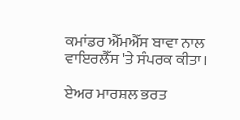ਕਮਾਂਡਰ ਐੱਮਐੱਸ ਬਾਵਾ ਨਾਲ ਵਾਇਰਲੈੱਸ 'ਤੇ ਸੰਪਰਕ ਕੀਤਾ।

ਏਅਰ ਮਾਰਸ਼ਲ ਭਰਤ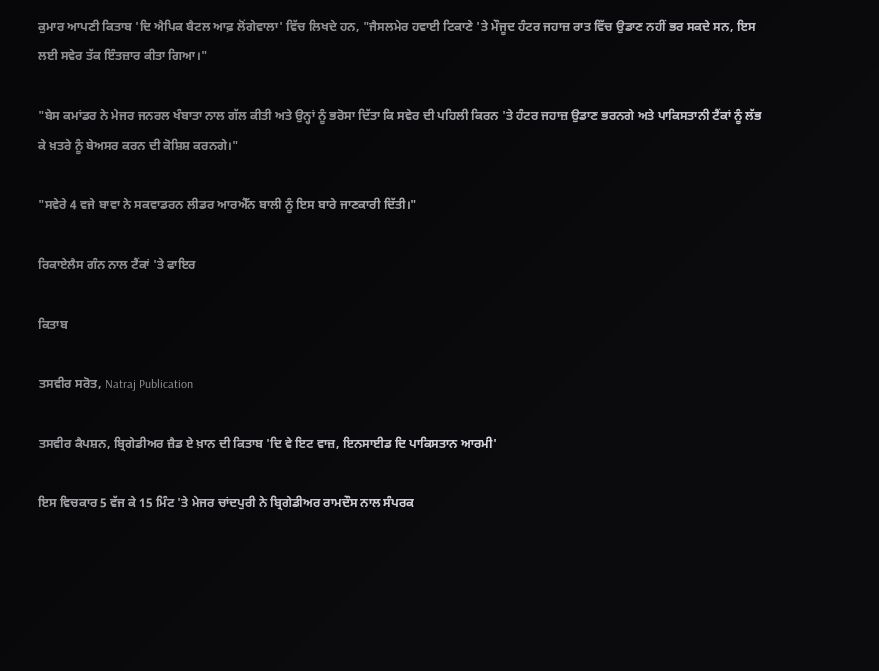ਕੁਮਾਰ ਆਪਣੀ ਕਿਤਾਬ 'ਦਿ ਐਪਿਕ ਬੈਟਲ ਆਫ਼ ਲੋਂਗੇਵਾਲਾ' ਵਿੱਚ ਲਿਖਦੇ ਹਨ, "ਜੈਸਲਮੇਰ ਹਵਾਈ ਟਿਕਾਣੇ 'ਤੇ ਮੌਜੂਦ ਹੰਟਰ ਜਹਾਜ਼ ਰਾਤ ਵਿੱਚ ਉਡਾਣ ਨਹੀਂ ਭਰ ਸਕਦੇ ਸਨ, ਇਸ ਲਈ ਸਵੇਰ ਤੱਕ ਇੰਤਜ਼ਾਰ ਕੀਤਾ ਗਿਆ।"

"ਬੇਸ ਕਮਾਂਡਰ ਨੇ ਮੇਜਰ ਜਨਰਲ ਖੰਬਾਤਾ ਨਾਲ ਗੱਲ ਕੀਤੀ ਅਤੇ ਉਨ੍ਹਾਂ ਨੂੰ ਭਰੋਸਾ ਦਿੱਤਾ ਕਿ ਸਵੇਰ ਦੀ ਪਹਿਲੀ ਕਿਰਨ 'ਤੇ ਹੰਟਰ ਜਹਾਜ਼ ਉਡਾਣ ਭਰਨਗੇ ਅਤੇ ਪਾਕਿਸਤਾਨੀ ਟੈਂਕਾਂ ਨੂੰ ਲੱਭ ਕੇ ਖ਼ਤਰੇ ਨੂੰ ਬੇਅਸਰ ਕਰਨ ਦੀ ਕੋਸ਼ਿਸ਼ ਕਰਨਗੇ।"

"ਸਵੇਰੇ 4 ਵਜੇ ਬਾਵਾ ਨੇ ਸਕਵਾਡਰਨ ਲੀਡਰ ਆਰਐੱਨ ਬਾਲੀ ਨੂੰ ਇਸ ਬਾਰੇ ਜਾਣਕਾਰੀ ਦਿੱਤੀ।"

ਰਿਕਾਏਲੈਸ ਗੰਨ ਨਾਲ ਟੈਂਕਾਂ 'ਤੇ ਫਾਇਰ

ਕਿਤਾਬ

ਤਸਵੀਰ ਸਰੋਤ, Natraj Publication

ਤਸਵੀਰ ਕੈਪਸ਼ਨ, ਬ੍ਰਿਗੇਡੀਅਰ ਜ਼ੈਡ ਏ ਖ਼ਾਨ ਦੀ ਕਿਤਾਬ 'ਦਿ ਵੇ ਇਟ ਵਾਜ਼, ਇਨਸਾਈਡ ਦਿ ਪਾਕਿਸਤਾਨ ਆਰਮੀ'

ਇਸ ਵਿਚਕਾਰ 5 ਵੱਜ ਕੇ 15 ਮਿੰਟ 'ਤੇ ਮੇਜਰ ਚਾਂਦਪੁਰੀ ਨੇ ਬ੍ਰਿਗੇਡੀਅਰ ਰਾਮਦੌਸ ਨਾਲ ਸੰਪਰਕ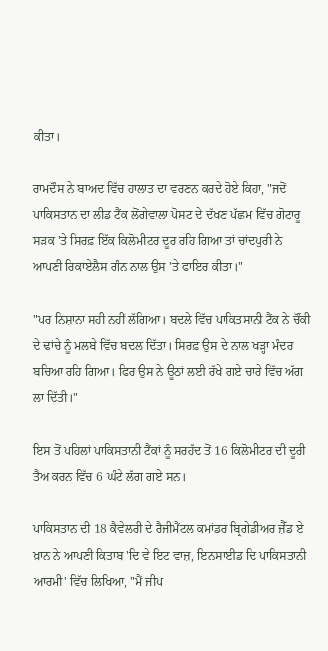ਕੀਤਾ।

ਰਾਮਦੌਸ ਨੇ ਬਾਅਦ ਵਿੱਚ ਹਾਲਾਤ ਦਾ ਵਰਣਨ ਕਰਦੇ ਹੋਏ ਕਿਹਾ, "ਜਦੋਂ ਪਾਕਿਸਤਾਨ ਦਾ ਲੀਡ ਟੈਂਕ ਲੋਂਗੇਵਾਲਾ ਪੋਸਟ ਦੇ ਦੱਖਣ ਪੱਛਮ ਵਿੱਚ ਗੋਟਾਰੂ ਸੜਕ 'ਤੇ ਸਿਰਫ਼ ਇੱਕ ਕਿਲੋਮੀਟਰ ਦੂਰ ਰਹਿ ਗਿਆ ਤਾਂ ਚਾਂਦਪੁਰੀ ਨੇ ਆਪਣੀ ਰਿਕਾਏਲੈਸ ਗੰਨ ਨਾਲ ਉਸ 'ਤੇ ਫਾਇਰ ਕੀਤਾ।"

"ਪਰ ਨਿਸ਼ਾਨਾ ਸਹੀ ਨਹੀਂ ਲੱਗਿਆ। ਬਦਲੇ ਵਿੱਚ ਪਾਕਿਤਸਾਨੀ ਟੈਂਕ ਨੇ ਚੌਂਕੀ ਦੇ ਢਾਂਚੇ ਨੂੰ ਮਲਬੇ ਵਿੱਚ ਬਦਲ ਦਿੱਤਾ। ਸਿਰਫ਼ ਉਸ ਦੇ ਨਾਲ ਖੜ੍ਹਾ ਮੰਦਰ ਬਚਿਆ ਰਹਿ ਗਿਆ। ਫਿਰ ਉਸ ਨੇ ਊਠਾਂ ਲਈ ਰੱਖੇ ਗਏ ਚਾਰੇ ਵਿੱਚ ਅੱਗ ਲਾ ਦਿੱਤੀ।"

ਇਸ ਤੋਂ ਪਹਿਲਾਂ ਪਾਕਿਸਤਾਨੀ ਟੈਂਕਾਂ ਨੂੰ ਸਰਹੱਦ ਤੋਂ 16 ਕਿਲੋਮੀਟਰ ਦੀ ਦੂਰੀ ਤੈਅ ਕਰਨ ਵਿੱਚ 6 ਘੰਟੇ ਲੱਗ ਗਏ ਸਨ।

ਪਾਕਿਸਤਾਨ ਦੀ 18 ਕੈਵੇਲਰੀ ਦੇ ਰੈਜੀਮੈਂਟਲ ਕਮਾਂਡਰ ਬ੍ਰਿਗੇਡੀਅਰ ਜ਼ੈੱਡ ਏ ਖ਼ਾਨ ਨੇ ਆਪਣੀ ਕਿਤਾਬ 'ਦਿ ਵੇ ਇਟ ਵਾਜ਼, ਇਨਸਾਈਡ ਦਿ ਪਾਕਿਸਤਾਨੀ ਆਰਮੀ' ਵਿੱਚ ਲਿਖਿਆ, "ਮੈਂ ਜੀਪ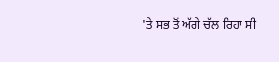'ਤੇ ਸਭ ਤੋਂ ਅੱਗੇ ਚੱਲ ਰਿਹਾ ਸੀ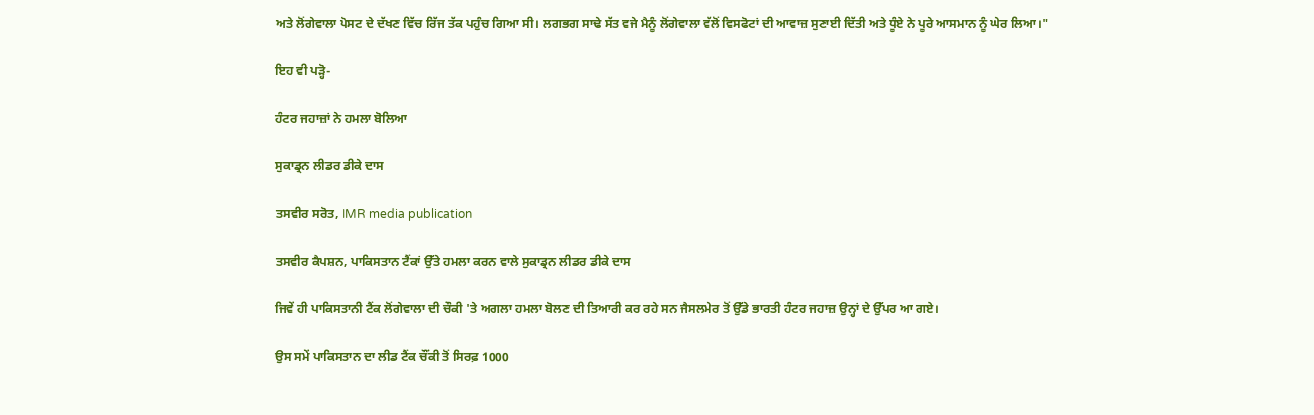ਅਤੇ ਲੋਂਗੇਵਾਲਾ ਪੋਸਟ ਦੇ ਦੱਖਣ ਵਿੱਚ ਰਿੱਜ ਤੱਕ ਪਹੁੰਚ ਗਿਆ ਸੀ। ਲਗਭਗ ਸਾਢੇ ਸੱਤ ਵਜੇ ਮੈਨੂੰ ਲੋਂਗੇਵਾਲਾ ਵੱਲੋਂ ਵਿਸਫੋਟਾਂ ਦੀ ਆਵਾਜ਼ ਸੁਣਾਈ ਦਿੱਤੀ ਅਤੇ ਧੂੰਏ ਨੇ ਪੂਰੇ ਆਸਮਾਨ ਨੂੰ ਘੇਰ ਲਿਆ।"

ਇਹ ਵੀ ਪੜ੍ਹੋ-

ਹੰਟਰ ਜਹਾਜ਼ਾਂ ਨੇ ਹਮਲਾ ਬੋਲਿਆ

ਸੁਕਾਡ੍ਰਨ ਲੀਡਰ ਡੀਕੇ ਦਾਸ

ਤਸਵੀਰ ਸਰੋਤ, IMR media publication

ਤਸਵੀਰ ਕੈਪਸ਼ਨ, ਪਾਕਿਸਤਾਨ ਟੈਂਕਾਂ ਉੱਤੇ ਹਮਲਾ ਕਰਨ ਵਾਲੇ ਸੁਕਾਡ੍ਰਨ ਲੀਡਰ ਡੀਕੇ ਦਾਸ

ਜਿਵੇਂ ਹੀ ਪਾਕਿਸਤਾਨੀ ਟੈਂਕ ਲੋਂਗੇਵਾਲਾ ਦੀ ਚੌਕੀ 'ਤੇ ਅਗਲਾ ਹਮਲਾ ਬੋਲਣ ਦੀ ਤਿਆਰੀ ਕਰ ਰਹੇ ਸਨ ਜੈਸਲਮੇਰ ਤੋਂ ਉੱਡੇ ਭਾਰਤੀ ਹੰਟਰ ਜਹਾਜ਼ ਉਨ੍ਹਾਂ ਦੇ ਉੱਪਰ ਆ ਗਏ।

ਉਸ ਸਮੇਂ ਪਾਕਿਸਤਾਨ ਦਾ ਲੀਡ ਟੈਂਕ ਚੌਂਕੀ ਤੋਂ ਸਿਰਫ਼ 1000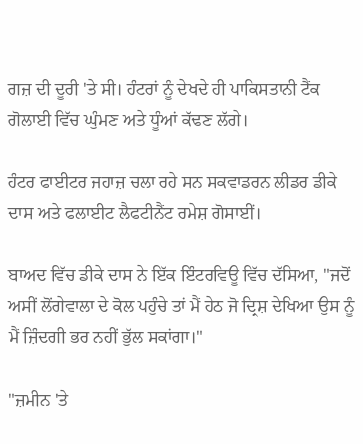ਗਜ਼ ਦੀ ਦੂਰੀ 'ਤੇ ਸੀ। ਹੰਟਰਾਂ ਨੂੰ ਦੇਖਦੇ ਹੀ ਪਾਕਿਸਤਾਨੀ ਟੈਂਕ ਗੋਲਾਈ ਵਿੱਚ ਘੁੰਮਣ ਅਤੇ ਧੂੰਆਂ ਕੱਢਣ ਲੱਗੇ।

ਹੰਟਰ ਫਾਈਟਰ ਜਹਾਜ਼ ਚਲਾ ਰਹੇ ਸਨ ਸਕਵਾਡਰਨ ਲੀਡਰ ਡੀਕੇ ਦਾਸ ਅਤੇ ਫਲਾਈਟ ਲੈਫਟੀਨੈਂਟ ਰਮੇਸ਼ ਗੋਸਾਈਂ।

ਬਾਅਦ ਵਿੱਚ ਡੀਕੇ ਦਾਸ ਨੇ ਇੱਕ ਇੰਟਰਵਿਊ ਵਿੱਚ ਦੱਸਿਆ, "ਜਦੋਂ ਅਸੀਂ ਲੋਂਗੇਵਾਲਾ ਦੇ ਕੋਲ ਪਹੁੰਚੇ ਤਾਂ ਮੈਂ ਹੇਠ ਜੋ ਦ੍ਰਿਸ਼ ਦੇਖਿਆ ਉਸ ਨੂੰ ਮੈਂ ਜ਼ਿੰਦਗੀ ਭਰ ਨਹੀਂ ਭੁੱਲ ਸਕਾਂਗਾ।"

"ਜ਼ਮੀਨ 'ਤੇ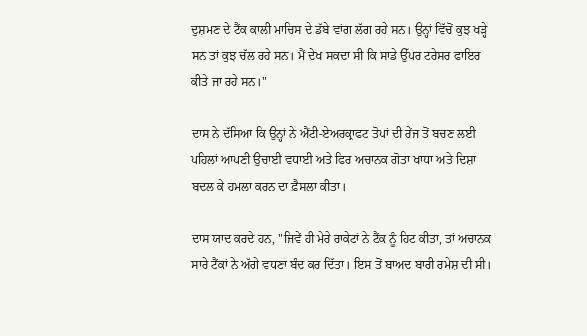ਦੁਸ਼ਮਣ ਦੇ ਟੈਂਕ ਕਾਲੀ ਮਾਚਿਸ ਦੇ ਡੱਬੇ ਵਾਂਗ ਲੱਗ ਰਹੇ ਸਨ। ਉਨ੍ਹਾਂ ਵਿੱਚੋਂ ਕੁਝ ਖੜ੍ਹੇ ਸਨ ਤਾਂ ਕੁਝ ਚੱਲ ਰਹੇ ਸਨ। ਮੈਂ ਦੇਖ ਸਕਦਾ ਸੀ ਕਿ ਸਾਡੇ ਉੱਪਰ ਟਰੇਸਰ ਫਾਇਰ ਕੀਤੇ ਜਾ ਰਹੇ ਸਨ।"

ਦਾਸ ਨੇ ਦੱਸਿਆ ਕਿ ਉਨ੍ਹਾਂ ਨੇ ਐਂਟੀ-ਏਅਰਕ੍ਰਾਫਟ ਤੋਪਾਂ ਦੀ ਰੇਂਜ ਤੋਂ ਬਚਣ ਲਈ ਪਹਿਲਾਂ ਆਪਣੀ ਉਚਾਈ ਵਧਾਈ ਅਤੇ ਫਿਰ ਅਚਾਨਕ ਗੋਤਾ ਖਾਧਾ ਅਤੇ ਦਿਸ਼ਾ ਬਦਲ ਕੇ ਹਮਲਾ ਕਰਨ ਦਾ ਫ਼ੈਸਲਾ ਕੀਤਾ।

ਦਾਸ ਯਾਦ ਕਰਦੇ ਹਨ, "ਜਿਵੇਂ ਹੀ ਮੇਰੇ ਰਾਕੇਟਾਂ ਨੇ ਟੈਂਕ ਨੂੰ ਹਿਟ ਕੀਤਾ, ਤਾਂ ਅਚਾਨਕ ਸਾਰੇ ਟੈਂਕਾਂ ਨੇ ਅੱਗੇ ਵਧਣਾ ਬੰਦ ਕਰ ਦਿੱਤਾ। ਇਸ ਤੋਂ ਬਾਅਦ ਬਾਰੀ ਰਮੇਸ਼ ਦੀ ਸੀ।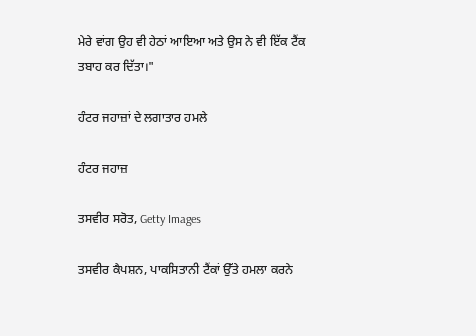ਮੇਰੇ ਵਾਂਗ ਉਹ ਵੀ ਹੇਠਾਂ ਆਇਆ ਅਤੇ ਉਸ ਨੇ ਵੀ ਇੱਕ ਟੈਂਕ ਤਬਾਹ ਕਰ ਦਿੱਤਾ।"

ਹੰਟਰ ਜਹਾਜ਼ਾਂ ਦੇ ਲਗਾਤਾਰ ਹਮਲੇ

ਹੰਟਰ ਜਹਾਜ਼

ਤਸਵੀਰ ਸਰੋਤ, Getty Images

ਤਸਵੀਰ ਕੈਪਸ਼ਨ, ਪਾਕਸਿਤਾਨੀ ਟੈਂਕਾਂ ਉੱਤੇ ਹਮਲਾ ਕਰਨੇ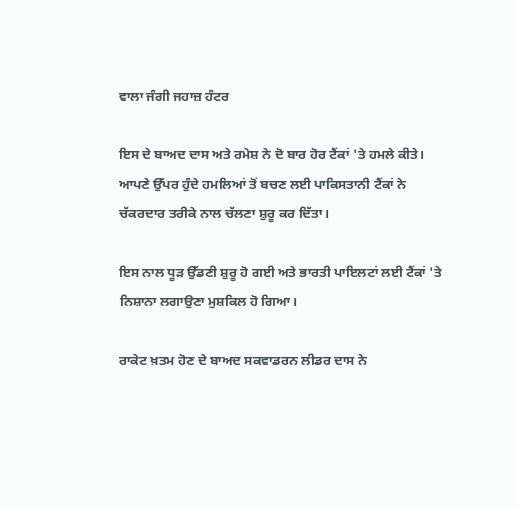ਵਾਲਾ ਜੰਗੀ ਜਹਾਜ਼ ਹੰਟਰ

ਇਸ ਦੇ ਬਾਅਦ ਦਾਸ ਅਤੇ ਰਮੇਸ਼ ਨੇ ਦੋ ਬਾਰ ਹੋਰ ਟੈਂਕਾਂ 'ਤੇ ਹਮਲੇ ਕੀਤੇ। ਆਪਣੇ ਉੱਪਰ ਹੁੰਦੇ ਹਮਲਿਆਂ ਤੋਂ ਬਚਣ ਲਈ ਪਾਕਿਸਤਾਨੀ ਟੈਂਕਾਂ ਨੇ ਚੱਕਰਦਾਰ ਤਰੀਕੇ ਨਾਲ ਚੱਲਣਾ ਸ਼ੁਰੂ ਕਰ ਦਿੱਤਾ।

ਇਸ ਨਾਲ ਧੂੜ ਉੱਡਣੀ ਸ਼ੁਰੂ ਹੋ ਗਈ ਅਤੇ ਭਾਰਤੀ ਪਾਇਲਟਾਂ ਲਈ ਟੈਂਕਾਂ 'ਤੇ ਨਿਸ਼ਾਨਾ ਲਗਾਉਣਾ ਮੁਸ਼ਕਿਲ ਹੋ ਗਿਆ।

ਰਾਕੇਟ ਖ਼ਤਮ ਹੋਣ ਦੇ ਬਾਅਦ ਸਕਵਾਡਰਨ ਲੀਡਰ ਦਾਸ ਨੇ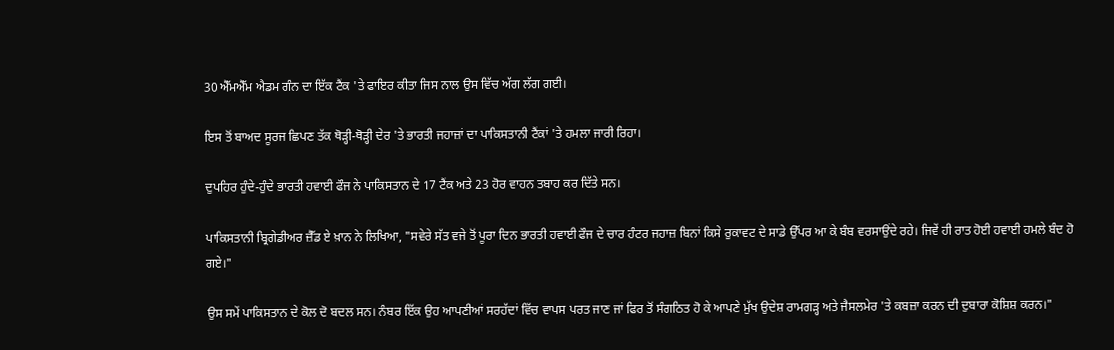30 ਐੱਮਐੱਮ ਐਡਮ ਗੰਨ ਦਾ ਇੱਕ ਟੈਂਕ 'ਤੇ ਫਾਇਰ ਕੀਤਾ ਜਿਸ ਨਾਲ ਉਸ ਵਿੱਚ ਅੱਗ ਲੱਗ ਗਈ।

ਇਸ ਤੋਂ ਬਾਅਦ ਸੂਰਜ ਛਿਪਣ ਤੱਕ ਥੋੜ੍ਹੀ-ਥੋੜ੍ਹੀ ਦੇਰ 'ਤੇ ਭਾਰਤੀ ਜਹਾਜ਼ਾਂ ਦਾ ਪਾਕਿਸਤਾਨੀ ਟੈਂਕਾਂ 'ਤੇ ਹਮਲਾ ਜਾਰੀ ਰਿਹਾ।

ਦੁਪਹਿਰ ਹੁੰਦੇ-ਹੁੰਦੇ ਭਾਰਤੀ ਹਵਾਈ ਫੌਜ ਨੇ ਪਾਕਿਸਤਾਨ ਦੇ 17 ਟੈਂਕ ਅਤੇ 23 ਹੋਰ ਵਾਹਨ ਤਬਾਹ ਕਰ ਦਿੱਤੇ ਸਨ।

ਪਾਕਿਸਤਾਨੀ ਬ੍ਰਿਗੇਡੀਅਰ ਜ਼ੈੱਡ ਏ ਖ਼ਾਨ ਨੇ ਲਿਖਿਆ, "ਸਵੇਰੇ ਸੱਤ ਵਜੇ ਤੋਂ ਪੂਰਾ ਦਿਨ ਭਾਰਤੀ ਹਵਾਈ ਫੌਜ ਦੇ ਚਾਰ ਹੰਟਰ ਜਹਾਜ਼ ਬਿਨਾਂ ਕਿਸੇ ਰੁਕਾਵਟ ਦੇ ਸਾਡੇ ਉੱਪਰ ਆ ਕੇ ਬੰਬ ਵਰਸਾਉਂਦੇ ਰਹੇ। ਜਿਵੇਂ ਹੀ ਰਾਤ ਹੋਈ ਹਵਾਈ ਹਮਲੇ ਬੰਦ ਹੋ ਗਏ।"

ਉਸ ਸਮੇਂ ਪਾਕਿਸਤਾਨ ਦੇ ਕੋਲ ਦੋ ਬਦਲ ਸਨ। ਨੰਬਰ ਇੱਕ ਉਹ ਆਪਣੀਆਂ ਸਰਹੱਦਾਂ ਵਿੱਚ ਵਾਪਸ ਪਰਤ ਜਾਣ ਜਾਂ ਫਿਰ ਤੋਂ ਸੰਗਠਿਤ ਹੋ ਕੇ ਆਪਣੇ ਮੁੱਖ ਉਦੇਸ਼ ਰਾਮਗੜ੍ਹ ਅਤੇ ਜੈਸਲਮੇਰ 'ਤੇ ਕਬਜ਼ਾ ਕਰਨ ਦੀ ਦੁਬਾਰਾ ਕੋਸ਼ਿਸ਼ ਕਰਨ।"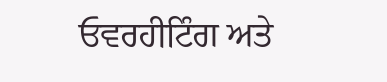ਓਵਰਹੀਟਿੰਗ ਅਤੇ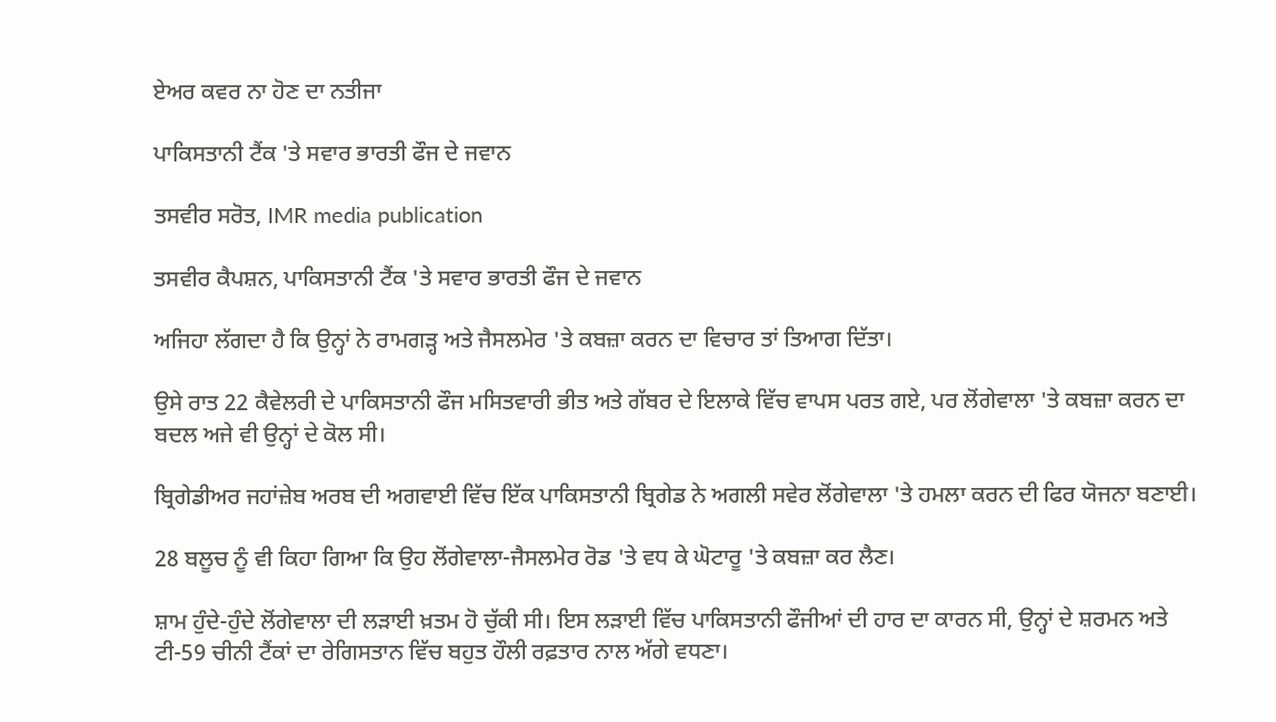ਏਅਰ ਕਵਰ ਨਾ ਹੋਣ ਦਾ ਨਤੀਜਾ

ਪਾਕਿਸਤਾਨੀ ਟੈਂਕ 'ਤੇ ਸਵਾਰ ਭਾਰਤੀ ਫੌਜ ਦੇ ਜਵਾਨ

ਤਸਵੀਰ ਸਰੋਤ, IMR media publication

ਤਸਵੀਰ ਕੈਪਸ਼ਨ, ਪਾਕਿਸਤਾਨੀ ਟੈਂਕ 'ਤੇ ਸਵਾਰ ਭਾਰਤੀ ਫੌਜ ਦੇ ਜਵਾਨ

ਅਜਿਹਾ ਲੱਗਦਾ ਹੈ ਕਿ ਉਨ੍ਹਾਂ ਨੇ ਰਾਮਗੜ੍ਹ ਅਤੇ ਜੈਸਲਮੇਰ 'ਤੇ ਕਬਜ਼ਾ ਕਰਨ ਦਾ ਵਿਚਾਰ ਤਾਂ ਤਿਆਗ ਦਿੱਤਾ।

ਉਸੇ ਰਾਤ 22 ਕੈਵੇਲਰੀ ਦੇ ਪਾਕਿਸਤਾਨੀ ਫੌਜ ਮਸਿਤਵਾਰੀ ਭੀਤ ਅਤੇ ਗੱਬਰ ਦੇ ਇਲਾਕੇ ਵਿੱਚ ਵਾਪਸ ਪਰਤ ਗਏ, ਪਰ ਲੋਂਗੇਵਾਲਾ 'ਤੇ ਕਬਜ਼ਾ ਕਰਨ ਦਾ ਬਦਲ ਅਜੇ ਵੀ ਉਨ੍ਹਾਂ ਦੇ ਕੋਲ ਸੀ।

ਬ੍ਰਿਗੇਡੀਅਰ ਜਹਾਂਜ਼ੇਬ ਅਰਬ ਦੀ ਅਗਵਾਈ ਵਿੱਚ ਇੱਕ ਪਾਕਿਸਤਾਨੀ ਬ੍ਰਿਗੇਡ ਨੇ ਅਗਲੀ ਸਵੇਰ ਲੋਂਗੇਵਾਲਾ 'ਤੇ ਹਮਲਾ ਕਰਨ ਦੀ ਫਿਰ ਯੋਜਨਾ ਬਣਾਈ।

28 ਬਲੂਚ ਨੂੰ ਵੀ ਕਿਹਾ ਗਿਆ ਕਿ ਉਹ ਲੋਂਗੇਵਾਲਾ-ਜੈਸਲਮੇਰ ਰੋਡ 'ਤੇ ਵਧ ਕੇ ਘੋਟਾਰੂ 'ਤੇ ਕਬਜ਼ਾ ਕਰ ਲੈਣ।

ਸ਼ਾਮ ਹੁੰਦੇ-ਹੁੰਦੇ ਲੋਂਗੇਵਾਲਾ ਦੀ ਲੜਾਈ ਖ਼ਤਮ ਹੋ ਚੁੱਕੀ ਸੀ। ਇਸ ਲੜਾਈ ਵਿੱਚ ਪਾਕਿਸਤਾਨੀ ਫੌਜੀਆਂ ਦੀ ਹਾਰ ਦਾ ਕਾਰਨ ਸੀ, ਉਨ੍ਹਾਂ ਦੇ ਸ਼ਰਮਨ ਅਤੇ ਟੀ-59 ਚੀਨੀ ਟੈਂਕਾਂ ਦਾ ਰੇਗਿਸਤਾਨ ਵਿੱਚ ਬਹੁਤ ਹੌਲੀ ਰਫ਼ਤਾਰ ਨਾਲ ਅੱਗੇ ਵਧਣਾ।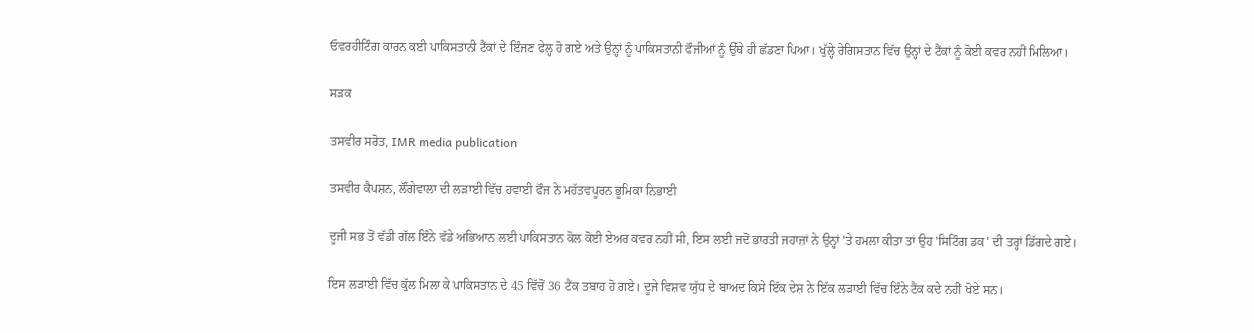ਓਵਰਹੀਟਿੰਗ ਕਾਰਨ ਕਈ ਪਾਕਿਸਤਾਨੀ ਟੈਂਕਾਂ ਦੇ ਇੰਜਣ ਫੇਲ੍ਹ ਹੋ ਗਏ ਅਤੇ ਉਨ੍ਹਾਂ ਨੂੰ ਪਾਕਿਸਤਾਨੀ ਫੌਜੀਆਂ ਨੂੰ ਉੱਥੇ ਹੀ ਛੱਡਣਾ ਪਿਆ। ਖੁੱਲ੍ਹੇ ਰੇਗਿਸਤਾਨ ਵਿੱਚ ਉਨ੍ਹਾਂ ਦੇ ਟੈਂਕਾਂ ਨੂੰ ਕੋਈ ਕਵਰ ਨਹੀਂ ਮਿਲਿਆ।

ਸੜਕ

ਤਸਵੀਰ ਸਰੋਤ, IMR media publication

ਤਸਵੀਰ ਕੈਪਸ਼ਨ, ਲੌਂਗੇਵਾਲਾ ਦੀ ਲੜਾਈ ਵਿੱਚ ਹਵਾਈ ਫੌਜ ਨੇ ਮਹੱਤਵਪੂਰਨ ਭੂਮਿਕਾ ਨਿਭਾਈ

ਦੂਜੀ ਸਭ ਤੋਂ ਵੱਡੀ ਗੱਲ ਇੰਨੇ ਵੱਡੇ ਅਭਿਆਨ ਲਈ ਪਾਕਿਸਤਾਨ ਕੋਲ ਕੋਈ ਏਅਰ ਕਵਰ ਨਹੀਂ ਸੀ, ਇਸ ਲਈ ਜਦੋਂ ਭਾਰਤੀ ਜਹਾਜ਼ਾਂ ਨੇ ਉਨ੍ਹਾਂ 'ਤੇ ਹਮਲਾ ਕੀਤਾ ਤਾਂ ਉਹ 'ਸਿਟਿੰਗ ਡਕ' ਦੀ ਤਰ੍ਹਾਂ ਡਿੱਗਦੇ ਗਏ।

ਇਸ ਲੜਾਈ ਵਿੱਚ ਕੁੱਲ ਮਿਲਾ ਕੇ ਪਾਕਿਸਤਾਨ ਦੇ 45 ਵਿੱਚੋਂ 36 ਟੈਂਕ ਤਬਾਹ ਹੋ ਗਏ। ਦੂਜੇ ਵਿਸ਼ਵ ਯੁੱਧ ਦੇ ਬਾਅਦ ਕਿਸੇ ਇੱਕ ਦੇਸ਼ ਨੇ ਇੱਕ ਲੜਾਈ ਵਿੱਚ ਇੰਨੇ ਟੈਂਕ ਕਦੇ ਨਹੀਂ ਖੋਏ ਸਨ।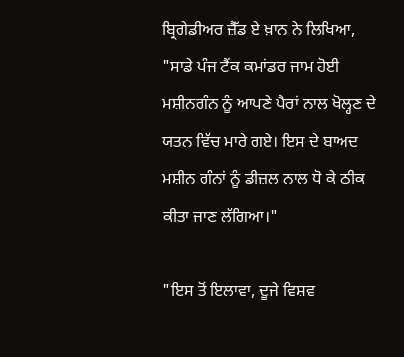ਬ੍ਰਿਗੇਡੀਅਰ ਜ਼ੈੱਡ ਏ ਖ਼ਾਨ ਨੇ ਲਿਖਿਆ, "ਸਾਡੇ ਪੰਜ ਟੈਂਕ ਕਮਾਂਡਰ ਜਾਮ ਹੋਈ ਮਸ਼ੀਨਗੰਨ ਨੂੰ ਆਪਣੇ ਪੈਰਾਂ ਨਾਲ ਖੋਲ੍ਹਣ ਦੇ ਯਤਨ ਵਿੱਚ ਮਾਰੇ ਗਏ। ਇਸ ਦੇ ਬਾਅਦ ਮਸ਼ੀਨ ਗੰਨਾਂ ਨੂੰ ਡੀਜ਼ਲ ਨਾਲ ਧੋ ਕੇ ਠੀਕ ਕੀਤਾ ਜਾਣ ਲੱਗਿਆ।"

"ਇਸ ਤੋਂ ਇਲਾਵਾ, ਦੂਜੇ ਵਿਸ਼ਵ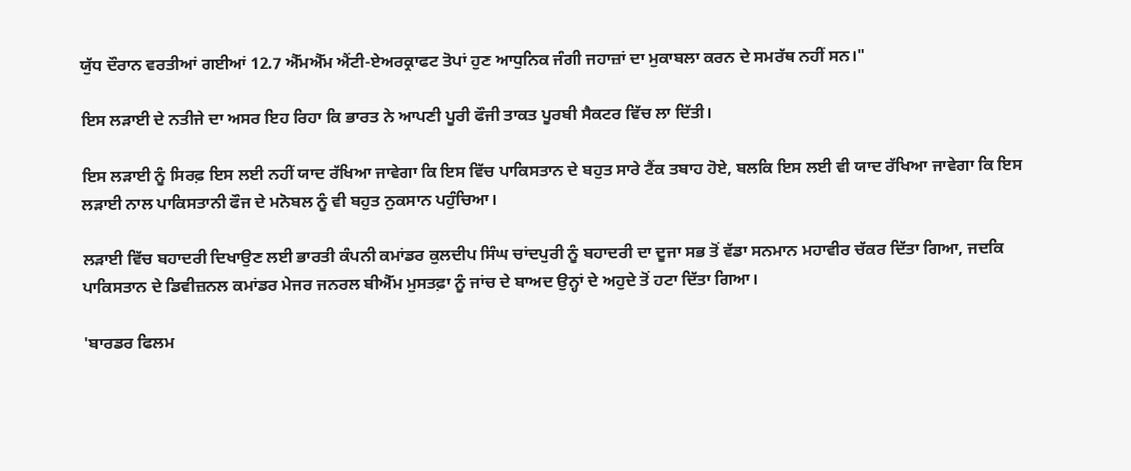ਯੁੱਧ ਦੌਰਾਨ ਵਰਤੀਆਂ ਗਈਆਂ 12.7 ਐੱਮਐੱਮ ਐਂਟੀ-ਏਅਰਕ੍ਰਾਫਟ ਤੋਪਾਂ ਹੁਣ ਆਧੁਨਿਕ ਜੰਗੀ ਜਹਾਜ਼ਾਂ ਦਾ ਮੁਕਾਬਲਾ ਕਰਨ ਦੇ ਸਮਰੱਥ ਨਹੀਂ ਸਨ।"

ਇਸ ਲੜਾਈ ਦੇ ਨਤੀਜੇ ਦਾ ਅਸਰ ਇਹ ਰਿਹਾ ਕਿ ਭਾਰਤ ਨੇ ਆਪਣੀ ਪੂਰੀ ਫੌਜੀ ਤਾਕਤ ਪੂਰਬੀ ਸੈਕਟਰ ਵਿੱਚ ਲਾ ਦਿੱਤੀ।

ਇਸ ਲੜਾਈ ਨੂੰ ਸਿਰਫ਼ ਇਸ ਲਈ ਨਹੀਂ ਯਾਦ ਰੱਖਿਆ ਜਾਵੇਗਾ ਕਿ ਇਸ ਵਿੱਚ ਪਾਕਿਸਤਾਨ ਦੇ ਬਹੁਤ ਸਾਰੇ ਟੈਂਕ ਤਬਾਹ ਹੋਏ, ਬਲਕਿ ਇਸ ਲਈ ਵੀ ਯਾਦ ਰੱਖਿਆ ਜਾਵੇਗਾ ਕਿ ਇਸ ਲੜਾਈ ਨਾਲ ਪਾਕਿਸਤਾਨੀ ਫੌਜ ਦੇ ਮਨੋਬਲ ਨੂੰ ਵੀ ਬਹੁਤ ਨੁਕਸਾਨ ਪਹੁੰਚਿਆ।

ਲੜਾਈ ਵਿੱਚ ਬਹਾਦਰੀ ਦਿਖਾਉਣ ਲਈ ਭਾਰਤੀ ਕੰਪਨੀ ਕਮਾਂਡਰ ਕੁਲਦੀਪ ਸਿੰਘ ਚਾਂਦਪੁਰੀ ਨੂੰ ਬਹਾਦਰੀ ਦਾ ਦੂਜਾ ਸਭ ਤੋਂ ਵੱਡਾ ਸਨਮਾਨ ਮਹਾਵੀਰ ਚੱਕਰ ਦਿੱਤਾ ਗਿਆ, ਜਦਕਿ ਪਾਕਿਸਤਾਨ ਦੇ ਡਿਵੀਜ਼ਨਲ ਕਮਾਂਡਰ ਮੇਜਰ ਜਨਰਲ ਬੀਐੱਮ ਮੁਸਤਫ਼ਾ ਨੂੰ ਜਾਂਚ ਦੇ ਬਾਅਦ ਉਨ੍ਹਾਂ ਦੇ ਅਹੁਦੇ ਤੋਂ ਹਟਾ ਦਿੱਤਾ ਗਿਆ।

'ਬਾਰਡਰ ਫਿਲਮ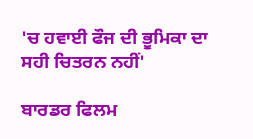'ਚ ਹਵਾਈ ਫੌਜ ਦੀ ਭੂਮਿਕਾ ਦਾ ਸਹੀ ਚਿਤਰਨ ਨਹੀਂ'

ਬਾਰਡਰ ਫਿਲਮ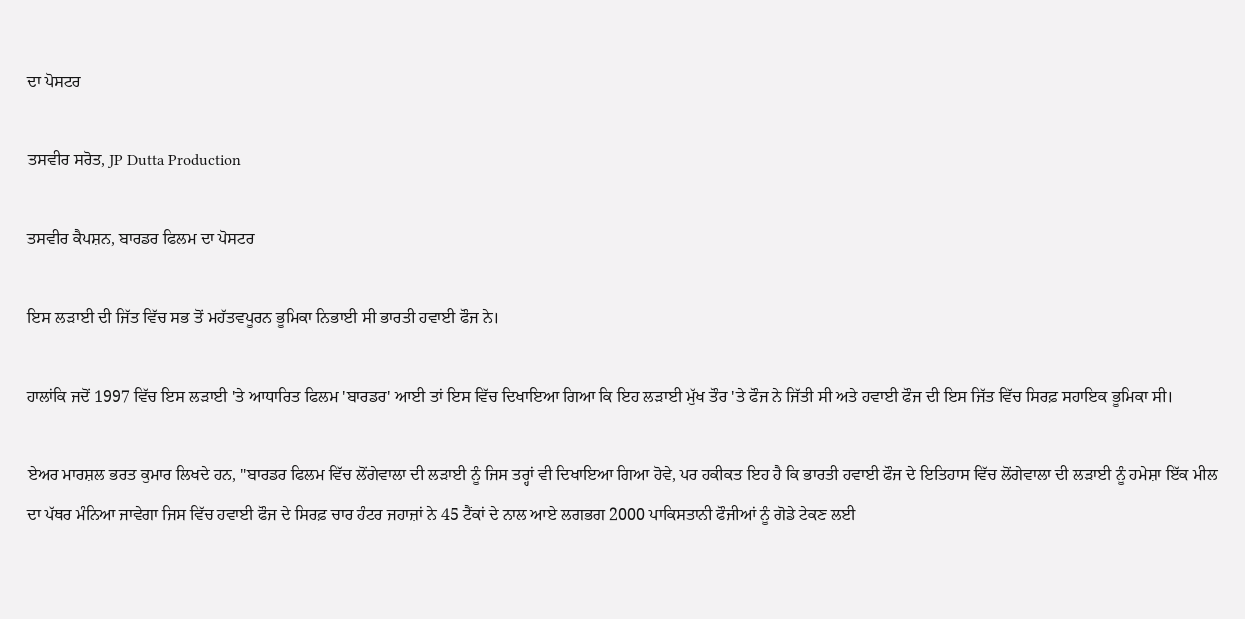ਦਾ ਪੋਸਟਰ

ਤਸਵੀਰ ਸਰੋਤ, JP Dutta Production

ਤਸਵੀਰ ਕੈਪਸ਼ਨ, ਬਾਰਡਰ ਫਿਲਮ ਦਾ ਪੋਸਟਰ

ਇਸ ਲੜਾਈ ਦੀ ਜਿੱਤ ਵਿੱਚ ਸਭ ਤੋਂ ਮਹੱਤਵਪੂਰਨ ਭੂਮਿਕਾ ਨਿਭਾਈ ਸੀ ਭਾਰਤੀ ਹਵਾਈ ਫੌਜ ਨੇ।

ਹਾਲਾਂਕਿ ਜਦੋਂ 1997 ਵਿੱਚ ਇਸ ਲੜਾਈ 'ਤੇ ਆਧਾਰਿਤ ਫਿਲਮ 'ਬਾਰਡਰ' ਆਈ ਤਾਂ ਇਸ ਵਿੱਚ ਦਿਖਾਇਆ ਗਿਆ ਕਿ ਇਹ ਲੜਾਈ ਮੁੱਖ ਤੌਰ 'ਤੇ ਫੌਜ ਨੇ ਜਿੱਤੀ ਸੀ ਅਤੇ ਹਵਾਈ ਫੌਜ ਦੀ ਇਸ ਜਿੱਤ ਵਿੱਚ ਸਿਰਫ਼ ਸਹਾਇਕ ਭੂਮਿਕਾ ਸੀ।

ਏਅਰ ਮਾਰਸ਼ਲ ਭਰਤ ਕੁਮਾਰ ਲਿਖਦੇ ਹਨ, "ਬਾਰਡਰ ਫਿਲਮ ਵਿੱਚ ਲੋਂਗੇਵਾਲਾ ਦੀ ਲੜਾਈ ਨੂੰ ਜਿਸ ਤਰ੍ਹਾਂ ਵੀ ਦਿਖਾਇਆ ਗਿਆ ਹੋਵੇ, ਪਰ ਹਕੀਕਤ ਇਹ ਹੈ ਕਿ ਭਾਰਤੀ ਹਵਾਈ ਫੌਜ ਦੇ ਇਤਿਹਾਸ ਵਿੱਚ ਲੋਂਗੇਵਾਲਾ ਦੀ ਲੜਾਈ ਨੂੰ ਹਮੇਸ਼ਾ ਇੱਕ ਮੀਲ ਦਾ ਪੱਥਰ ਮੰਨਿਆ ਜਾਵੇਗਾ ਜਿਸ ਵਿੱਚ ਹਵਾਈ ਫੌਜ ਦੇ ਸਿਰਫ਼ ਚਾਰ ਹੰਟਰ ਜਹਾਜ਼ਾਂ ਨੇ 45 ਟੈਂਕਾਂ ਦੇ ਨਾਲ ਆਏ ਲਗਭਗ 2000 ਪਾਕਿਸਤਾਨੀ ਫੌਜੀਆਂ ਨੂੰ ਗੋਡੇ ਟੇਕਣ ਲਈ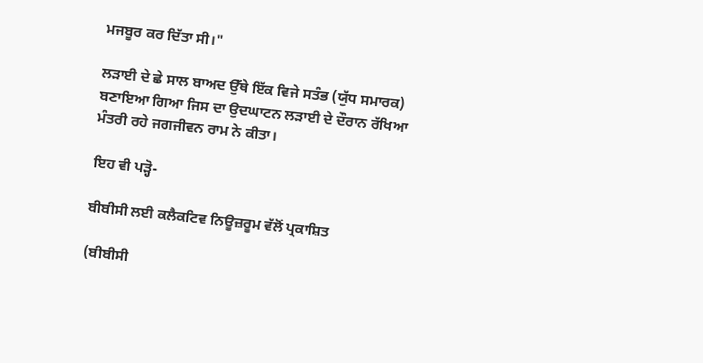ਮਜਬੂਰ ਕਰ ਦਿੱਤਾ ਸੀ।"

ਲੜਾਈ ਦੇ ਛੇ ਸਾਲ ਬਾਅਦ ਉੱਥੇ ਇੱਕ ਵਿਜੇ ਸਤੰਭ (ਯੁੱਧ ਸਮਾਰਕ) ਬਣਾਇਆ ਗਿਆ ਜਿਸ ਦਾ ਉਦਘਾਟਨ ਲੜਾਈ ਦੇ ਦੌਰਾਨ ਰੱਖਿਆ ਮੰਤਰੀ ਰਹੇ ਜਗਜੀਵਨ ਰਾਮ ਨੇ ਕੀਤਾ।

ਇਹ ਵੀ ਪੜ੍ਹੋ-

ਬੀਬੀਸੀ ਲਈ ਕਲੈਕਟਿਵ ਨਿਊਜ਼ਰੂਮ ਵੱਲੋਂ ਪ੍ਰਕਾਸ਼ਿਤ

(ਬੀਬੀਸੀ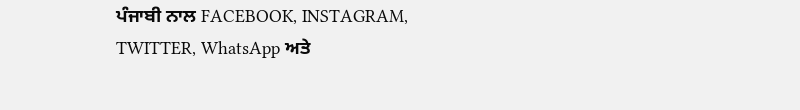ਪੰਜਾਬੀ ਨਾਲ FACEBOOK, INSTAGRAM, TWITTER, WhatsApp ਅਤੇ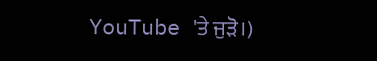YouTube 'ਤੇ ਜੁੜੋ।)